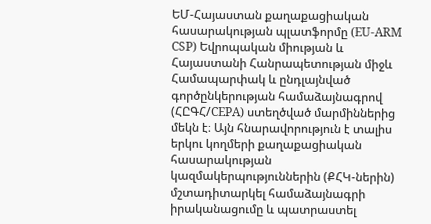ԵՄ-Հայաստան քաղաքացիական հասարակության պլատֆորմը (EU-ARM CSP) Եվրոպական միության և Հայաստանի Հանրապետության միջև Համապարփակ և ընդլայնված գործընկերության համաձայնագրով (ՀԸԳՀ/CEPA) ստեղծված մարմիններից մեկն է։ Այն հնարավորություն է տալիս երկու կողմերի քաղաքացիական հասարակության կազմակերպություններին (ՔՀԿ-ներին) մշտադիտարկել համաձայնագրի իրականացումը և պատրաստել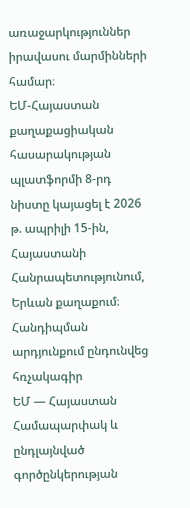առաջարկություններ իրավասու մարմինների համար։
ԵՄ-Հայաստան քաղաքացիական հասարակության պլատֆորմի 8-րդ նիստը կայացել է 2026 թ. ապրիլի 15-ին, Հայաստանի Հանրապետությունում, Երևան քաղաքում։ Հանդիպման արդյունքում ընդունվեց հռչակագիր
ԵՄ — Հայաստան Համապարփակ և ընդլայնված գործընկերության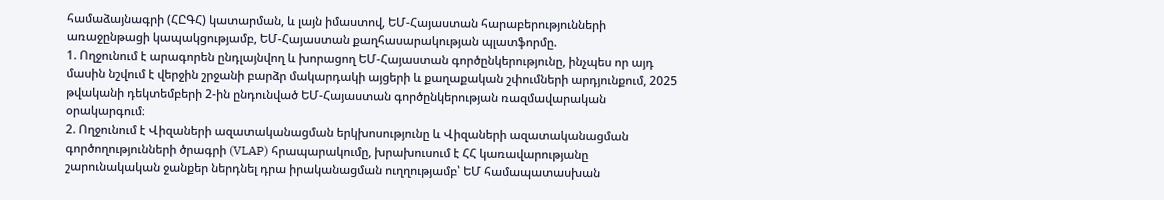համաձայնագրի (ՀԸԳՀ) կատարման, և լայն իմաստով, ԵՄ-Հայաստան հարաբերությունների առաջընթացի կապակցությամբ, ԵՄ-Հայաստան քաղհասարակության պլատֆորմը.
1. Ողջունում է արագորեն ընդլայնվող և խորացող ԵՄ-Հայաստան գործընկերությունը, ինչպես որ այդ մասին նշվում է վերջին շրջանի բարձր մակարդակի այցերի և քաղաքական շփումների արդյունքում, 2025 թվականի դեկտեմբերի 2-ին ընդունված ԵՄ-Հայաստան գործընկերության ռազմավարական օրակարգում։
2. Ողջունում է Վիզաների ազատականացման երկխոսությունը և Վիզաների ազատականացման գործողությունների ծրագրի (VLAP) հրապարակումը, խրախուսում է ՀՀ կառավարությանը շարունակական ջանքեր ներդնել դրա իրականացման ուղղությամբ՝ ԵՄ համապատասխան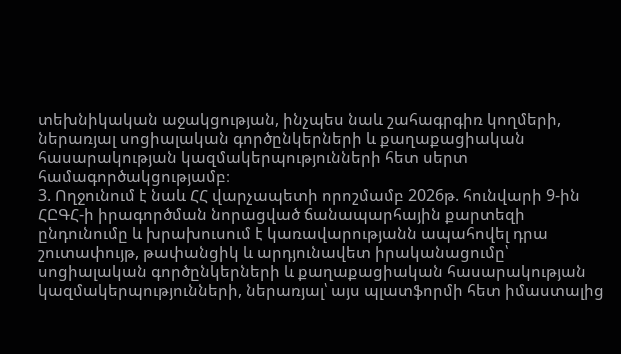տեխնիկական աջակցության, ինչպես նաև շահագրգիռ կողմերի, ներառյալ սոցիալական գործընկերների և քաղաքացիական հասարակության կազմակերպությունների հետ սերտ համագործակցությամբ։
3. Ողջունում է նաև ՀՀ վարչապետի որոշմամբ 2026թ. հունվարի 9-ին ՀԸԳՀ-ի իրագործման նորացված ճանապարհային քարտեզի ընդունումը և խրախուսում է կառավարությանն ապահովել դրա շուտափույթ, թափանցիկ և արդյունավետ իրականացումը՝ սոցիալական գործընկերների և քաղաքացիական հասարակության կազմակերպությունների, ներառյալ՝ այս պլատֆորմի հետ իմաստալից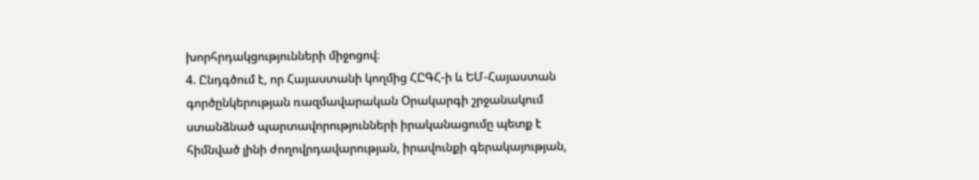խորհրդակցությունների միջոցով։
4. Ընդգծում է, որ Հայաստանի կողմից ՀԸԳՀ-ի և ԵՄ-Հայաստան գործընկերության ռազմավարական Օրակարգի շրջանակում ստանձնած պարտավորությունների իրականացումը պետք է հիմնված լինի ժողովրդավարության, իրավունքի գերակայության,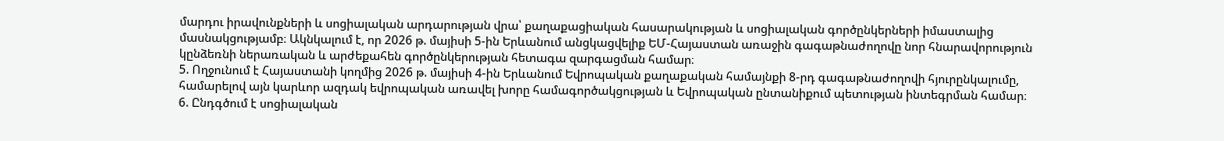մարդու իրավունքների և սոցիալական արդարության վրա՝ քաղաքացիական հասարակության և սոցիալական գործընկերների իմաստալից մասնակցությամբ։ Ակնկալում է, որ 2026 թ. մայիսի 5-ին Երևանում անցկացվելիք ԵՄ-Հայաստան առաջին գագաթնաժողովը նոր հնարավորություն կընձեռնի ներառական և արժեքահեն գործընկերության հետագա զարգացման համար։
5. Ողջունում է Հայաստանի կողմից 2026 թ. մայիսի 4-ին Երևանում Եվրոպական քաղաքական համայնքի 8-րդ գագաթնաժողովի հյուրընկալումը, համարելով այն կարևոր ազդակ եվրոպական առավել խորը համագործակցության և Եվրոպական ընտանիքում պետության ինտեգրման համար։
6. Ընդգծում է սոցիալական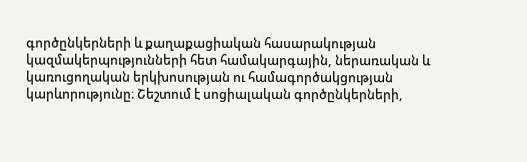գործընկերների և քաղաքացիական հասարակության կազմակերպությունների հետ համակարգային, ներառական և կառուցողական երկխոսության ու համագործակցության կարևորությունը։ Շեշտում է սոցիալական գործընկերների,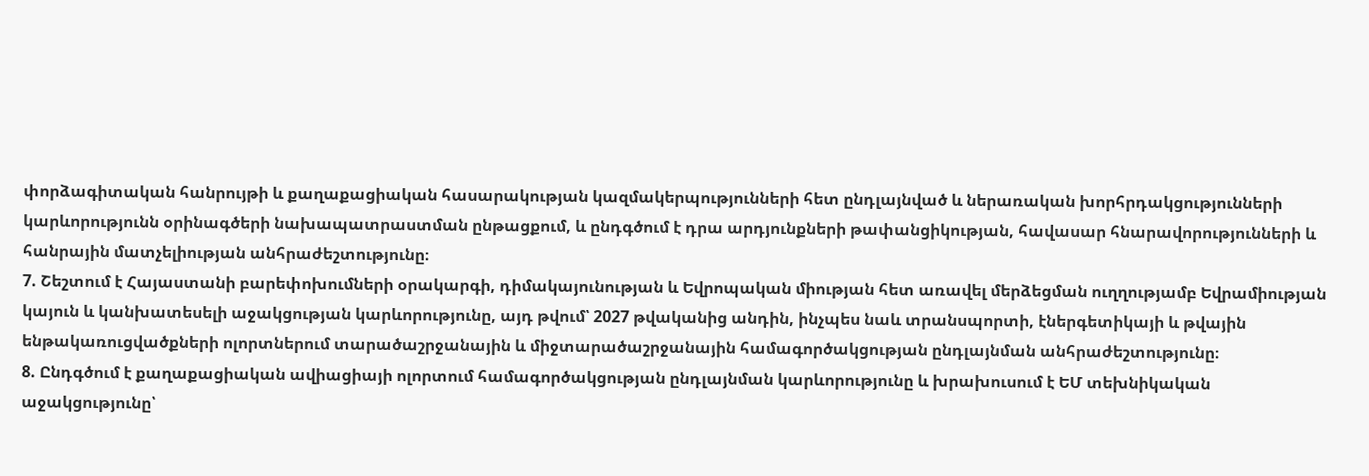փորձագիտական հանրույթի և քաղաքացիական հասարակության կազմակերպությունների հետ ընդլայնված և ներառական խորհրդակցությունների կարևորությունն օրինագծերի նախապատրաստման ընթացքում, և ընդգծում է դրա արդյունքների թափանցիկության, հավասար հնարավորությունների և հանրային մատչելիության անհրաժեշտությունը։
7. Շեշտում է Հայաստանի բարեփոխումների օրակարգի, դիմակայունության և Եվրոպական միության հետ առավել մերձեցման ուղղությամբ Եվրամիության կայուն և կանխատեսելի աջակցության կարևորությունը, այդ թվում՝ 2027 թվականից անդին, ինչպես նաև տրանսպորտի, էներգետիկայի և թվային ենթակառուցվածքների ոլորտներում տարածաշրջանային և միջտարածաշրջանային համագործակցության ընդլայնման անհրաժեշտությունը։
8. Ընդգծում է քաղաքացիական ավիացիայի ոլորտում համագործակցության ընդլայնման կարևորությունը և խրախուսում է ԵՄ տեխնիկական աջակցությունը՝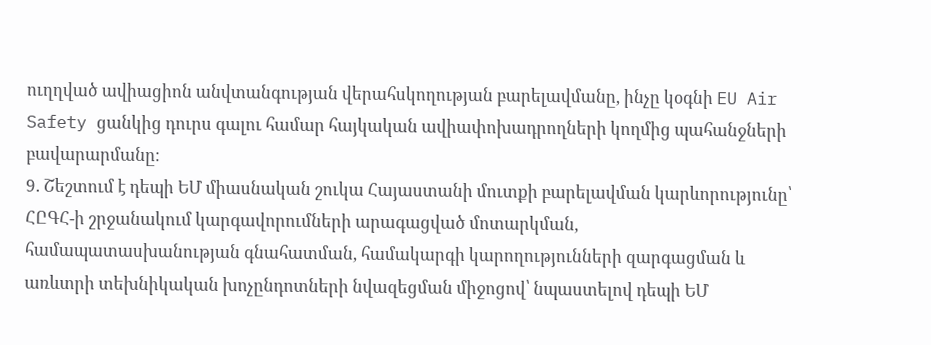ուղղված ավիացիոն անվտանգության վերահսկողության բարելավմանը, ինչը կօգնի EU Air Safety ցանկից դուրս գալու համար հայկական ավիափոխադրողների կողմից պահանջների բավարարմանը։
9. Շեշտում է դեպի ԵՄ միասնական շուկա Հայաստանի մուտքի բարելավման կարևորությունը՝ ՀԸԳՀ-ի շրջանակում կարգավորումների արագացված մոտարկման, համապատասխանության գնահատման, համակարգի կարողությունների զարգացման և առևտրի տեխնիկական խոչընդոտների նվազեցման միջոցով՝ նպաստելով դեպի ԵՄ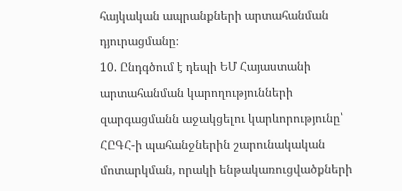հայկական ապրանքների արտահանման դյուրացմանը։
10. Ընդգծում է դեպի ԵՄ Հայաստանի արտահանման կարողությունների զարգացմանն աջակցելու կարևորությունը՝ ՀԸԳՀ-ի պահանջներին շարունակական մոտարկման, որակի ենթակառուցվածքների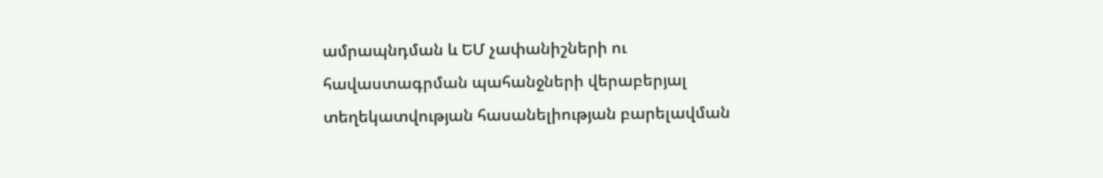ամրապնդման և ԵՄ չափանիշների ու հավաստագրման պահանջների վերաբերյալ տեղեկատվության հասանելիության բարելավման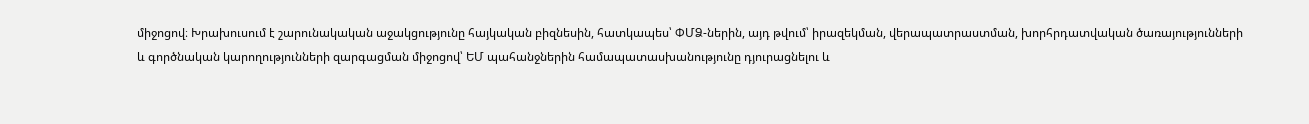միջոցով։ Խրախուսում է շարունակական աջակցությունը հայկական բիզնեսին, հատկապես՝ ՓՄՁ-ներին, այդ թվում՝ իրազեկման, վերապատրաստման, խորհրդատվական ծառայությունների և գործնական կարողությունների զարգացման միջոցով՝ ԵՄ պահանջներին համապատասխանությունը դյուրացնելու և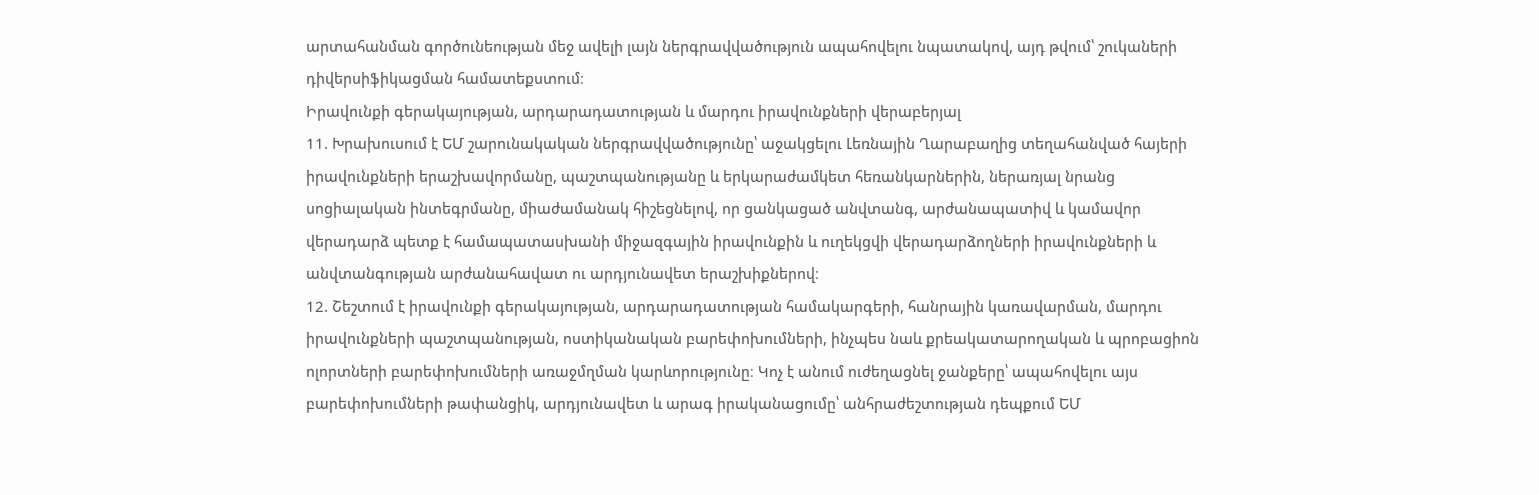արտահանման գործունեության մեջ ավելի լայն ներգրավվածություն ապահովելու նպատակով, այդ թվում՝ շուկաների դիվերսիֆիկացման համատեքստում։
Իրավունքի գերակայության, արդարադատության և մարդու իրավունքների վերաբերյալ
11. Խրախուսում է ԵՄ շարունակական ներգրավվածությունը՝ աջակցելու Լեռնային Ղարաբաղից տեղահանված հայերի իրավունքների երաշխավորմանը, պաշտպանությանը և երկարաժամկետ հեռանկարներին, ներառյալ նրանց սոցիալական ինտեգրմանը, միաժամանակ հիշեցնելով, որ ցանկացած անվտանգ, արժանապատիվ և կամավոր վերադարձ պետք է համապատասխանի միջազգային իրավունքին և ուղեկցվի վերադարձողների իրավունքների և անվտանգության արժանահավատ ու արդյունավետ երաշխիքներով։
12. Շեշտում է իրավունքի գերակայության, արդարադատության համակարգերի, հանրային կառավարման, մարդու իրավունքների պաշտպանության, ոստիկանական բարեփոխումների, ինչպես նաև քրեակատարողական և պրոբացիոն ոլորտների բարեփոխումների առաջմղման կարևորությունը։ Կոչ է անում ուժեղացնել ջանքերը՝ ապահովելու այս բարեփոխումների թափանցիկ, արդյունավետ և արագ իրականացումը՝ անհրաժեշտության դեպքում ԵՄ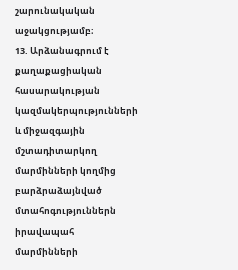շարունակական աջակցությամբ։
13. Արձանագրում է քաղաքացիական հասարակության կազմակերպությունների և միջազգային մշտադիտարկող մարմինների կողմից բարձրաձայնված մտահոգություններն իրավապահ մարմինների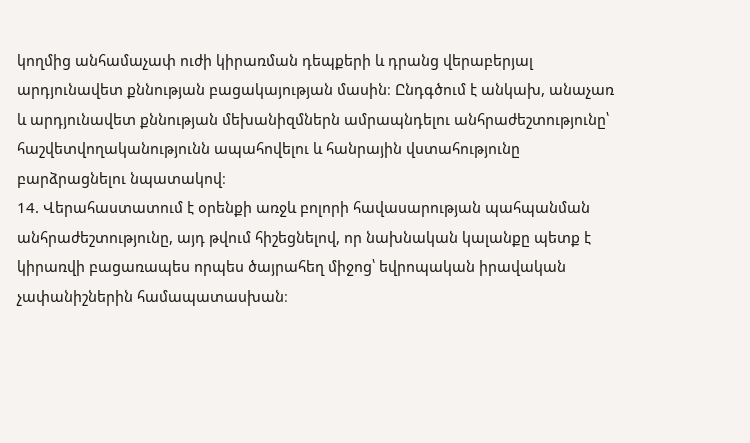կողմից անհամաչափ ուժի կիրառման դեպքերի և դրանց վերաբերյալ արդյունավետ քննության բացակայության մասին։ Ընդգծում է անկախ, անաչառ և արդյունավետ քննության մեխանիզմներն ամրապնդելու անհրաժեշտությունը՝ հաշվետվողականությունն ապահովելու և հանրային վստահությունը բարձրացնելու նպատակով։
14. Վերահաստատում է օրենքի առջև բոլորի հավասարության պահպանման անհրաժեշտությունը, այդ թվում հիշեցնելով, որ նախնական կալանքը պետք է կիրառվի բացառապես որպես ծայրահեղ միջոց՝ եվրոպական իրավական չափանիշներին համապատասխան։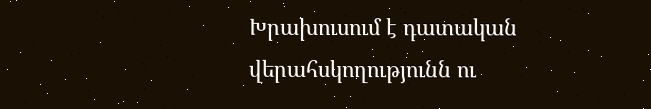Խրախուսում է դատական վերահսկողությունն ու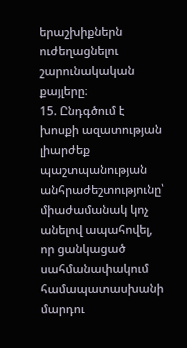երաշխիքներն ուժեղացնելու շարունակական քայլերը։
15. Ընդգծում է խոսքի ազատության լիարժեք պաշտպանության անհրաժեշտությունը՝ միաժամանակ կոչ անելով ապահովել, որ ցանկացած սահմանափակում համապատասխանի մարդու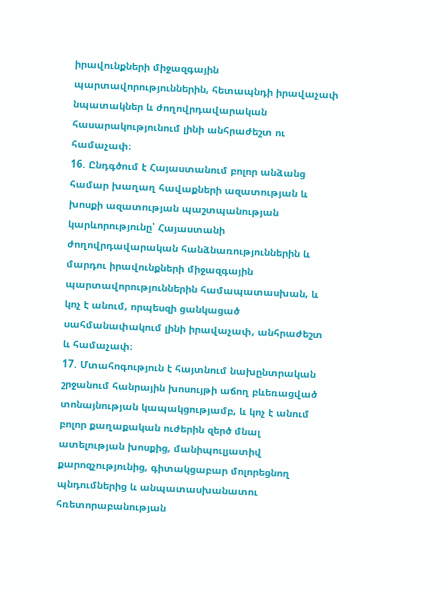իրավունքների միջազգային պարտավորություններին, հետապնդի իրավաչափ նպատակներ և ժողովրդավարական հասարակությունում լինի անհրաժեշտ ու համաչափ։
16. Ընդգծում է Հայաստանում բոլոր անձանց համար խաղաղ հավաքների ազատության և խոսքի ազատության պաշտպանության կարևորությունը՝ Հայաստանի ժողովրդավարական հանձնառություններին և մարդու իրավունքների միջազգային պարտավորություններին համապատասխան, և կոչ է անում, որպեսզի ցանկացած սահմանափակում լինի իրավաչափ, անհրաժեշտ և համաչափ։
17. Մտահոգություն է հայտնում նախընտրական շրջանում հանրային խոսույթի աճող բևեռացված տոնայնության կապակցությամբ, և կոչ է անում բոլոր քաղաքական ուժերին զերծ մնալ ատելության խոսքից, մանիպուլյատիվ քարոզչությունից, գիտակցաբար մոլորեցնող պնդումներից և անպատասխանատու հռետորաբանության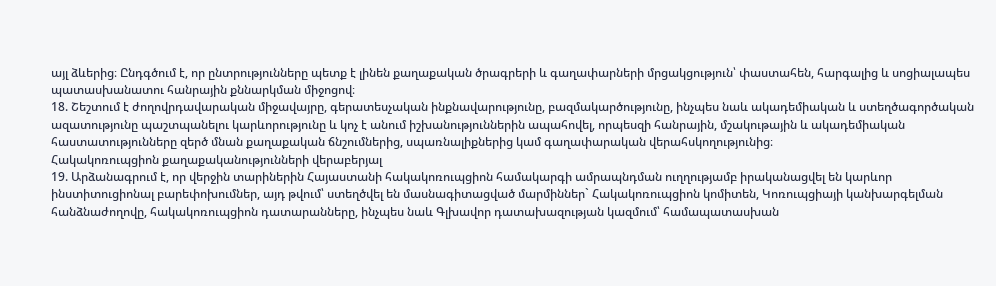այլ ձևերից։ Ընդգծում է, որ ընտրությունները պետք է լինեն քաղաքական ծրագրերի և գաղափարների մրցակցություն՝ փաստահեն, հարգալից և սոցիալապես պատասխանատու հանրային քննարկման միջոցով։
18. Շեշտում է ժողովրդավարական միջավայրը, գերատեսչական ինքնավարությունը, բազմակարծությունը, ինչպես նաև ակադեմիական և ստեղծագործական ազատությունը պաշտպանելու կարևորությունը և կոչ է անում իշխանություններին ապահովել, որպեսզի հանրային, մշակութային և ակադեմիական հաստատությունները զերծ մնան քաղաքական ճնշումներից, սպառնալիքներից կամ գաղափարական վերահսկողությունից։
Հակակոռուպցիոն քաղաքականությունների վերաբերյալ
19. Արձանագրում է, որ վերջին տարիներին Հայաստանի հակակոռուպցիոն համակարգի ամրապնդման ուղղությամբ իրականացվել են կարևոր ինստիտուցիոնալ բարեփոխումներ, այդ թվում՝ ստեղծվել են մասնագիտացված մարմիններ` Հակակոռուպցիոն կոմիտեն, Կոռուպցիայի կանխարգելման հանձնաժողովը, հակակոռուպցիոն դատարանները, ինչպես նաև Գլխավոր դատախազության կազմում՝ համապատասխան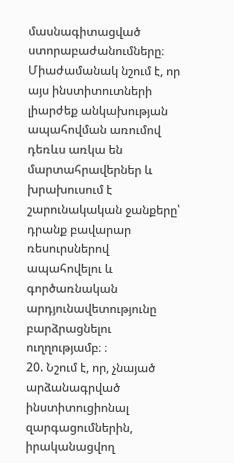մասնագիտացված ստորաբաժանումները։ Միաժամանակ նշում է, որ այս ինստիտուտների լիարժեք անկախության ապահովման առումով դեռևս առկա են մարտահրավերներ և խրախուսում է շարունակական ջանքերը՝ դրանք բավարար ռեսուրսներով ապահովելու և գործառնական արդյունավետությունը բարձրացնելու ուղղությամբ։ ։
20. Նշում է, որ, չնայած արձանագրված ինստիտուցիոնալ զարգացումներին, իրականացվող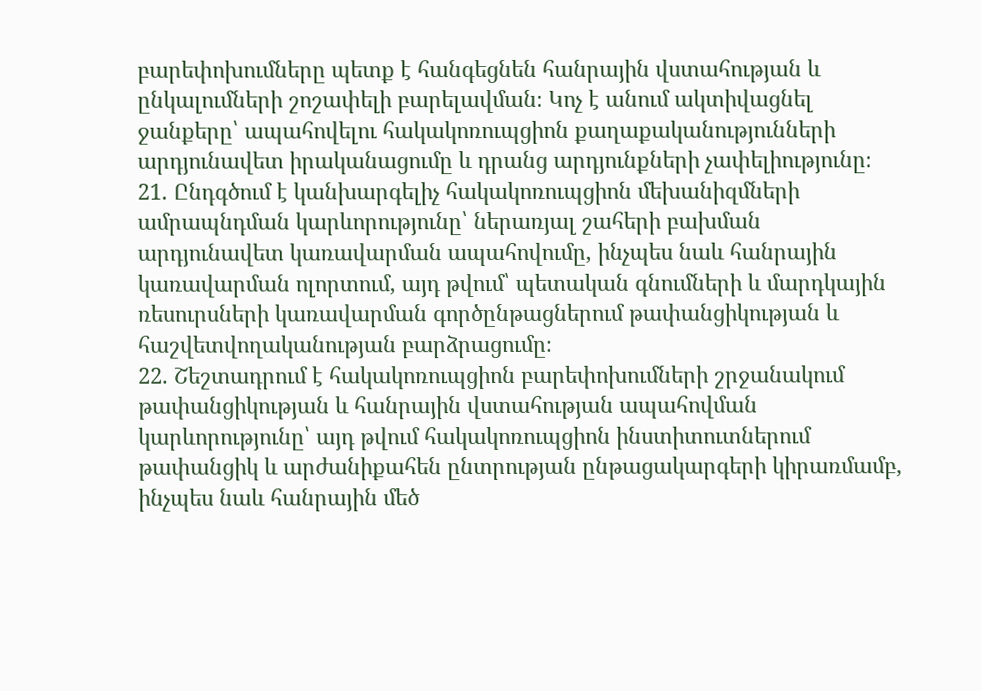բարեփոխումները պետք է հանգեցնեն հանրային վստահության և ընկալումների շոշափելի բարելավման։ Կոչ է անում ակտիվացնել ջանքերը՝ ապահովելու հակակոռուպցիոն քաղաքականությունների արդյունավետ իրականացումը և դրանց արդյունքների չափելիությունը։
21. Ընդգծում է կանխարգելիչ հակակոռուպցիոն մեխանիզմների ամրապնդման կարևորությունը՝ ներառյալ շահերի բախման արդյունավետ կառավարման ապահովումը, ինչպես նաև հանրային կառավարման ոլորտում, այդ թվում՝ պետական գնումների և մարդկային ռեսուրսների կառավարման գործընթացներում թափանցիկության և հաշվետվողականության բարձրացումը։
22. Շեշտադրում է հակակոռուպցիոն բարեփոխումների շրջանակում թափանցիկության և հանրային վստահության ապահովման կարևորությունը՝ այդ թվում հակակոռուպցիոն ինստիտուտներում թափանցիկ և արժանիքահեն ընտրության ընթացակարգերի կիրառմամբ, ինչպես նաև հանրային մեծ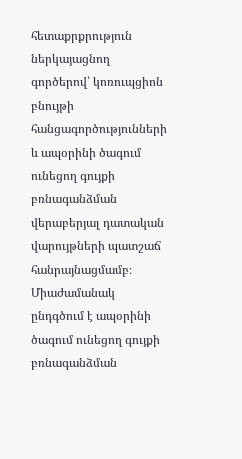հետաքրքրություն ներկայացնող գործերով՝ կոռուպցիոն բնույթի հանցագործությունների և ապօրինի ծագում ունեցող գույքի բռնագանձման վերաբերյալ դատական վարույթների պատշաճ հանրայնացմամբ։ Միաժամանակ ընդգծում է ապօրինի ծագում ունեցող գույքի բռնագանձման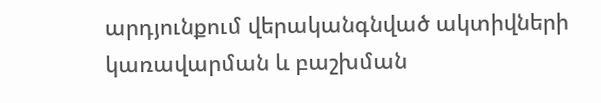արդյունքում վերականգնված ակտիվների կառավարման և բաշխման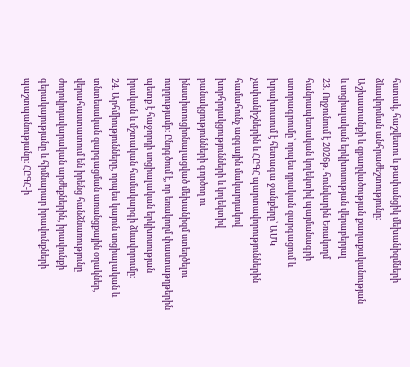հստակ, հաշվետու և թափանցիկ մեխանիզմների ձևավորման անհրաժեշտությունը։
Աշխատանքի և զբաղվածության քաղաքականության և սոցիալական երկխոսության վերաբերյալ
23. Ողջունում է 2026թ. հունվարին Եռակողմ հանրապետական կոլեկտիվ պայմանագրի ստորագրումը՝ որպես դրական զարգացում և խրախուսում է հետագա ջանքերը՝ ԱՄԿ չափանիշներին և ՀԸԳՀ պարտավորություններին համահունչ ազգային մակարդակով խորհրդակցությունների և կոլեկտիվ բանակցությունների գործող ու ինստիտուցիոնալացված մեխանիզմ ստեղծելու ուղղությամբ։ Ընդգծում է, որ եռակողմ փաստաթղթերին պետք է հաջորդի սոցիալական երկխոսության իրական և մշտական համակարգի ձևավորումը։
24. Արհմիությունները, որպես կայուն սոցիալական և տնտեսական զարգացման առանցքային օղակներ, վերահաստատում են իրենց հանձնառությունը ժողովրդավարական արժեքներին, իրավունքի գերակայությանը և հիմնարար իրավունքների պաշտպանությանը։ ՀԸԳՀ-ի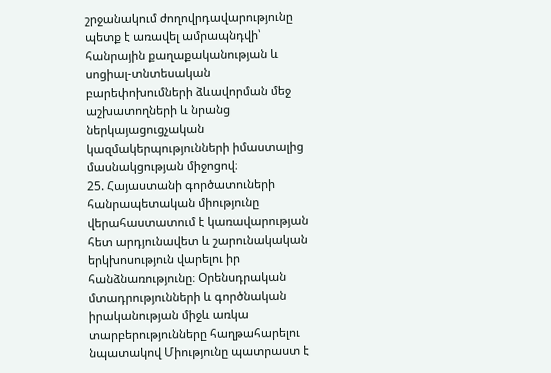շրջանակում ժողովրդավարությունը պետք է առավել ամրապնդվի՝ հանրային քաղաքականության և սոցիալ-տնտեսական բարեփոխումների ձևավորման մեջ աշխատողների և նրանց ներկայացուցչական կազմակերպությունների իմաստալից մասնակցության միջոցով։
25. Հայաստանի գործատուների հանրապետական միությունը վերահաստատում է կառավարության հետ արդյունավետ և շարունակական երկխոսություն վարելու իր հանձնառությունը։ Օրենսդրական մտադրությունների և գործնական իրականության միջև առկա տարբերությունները հաղթահարելու նպատակով Միությունը պատրաստ է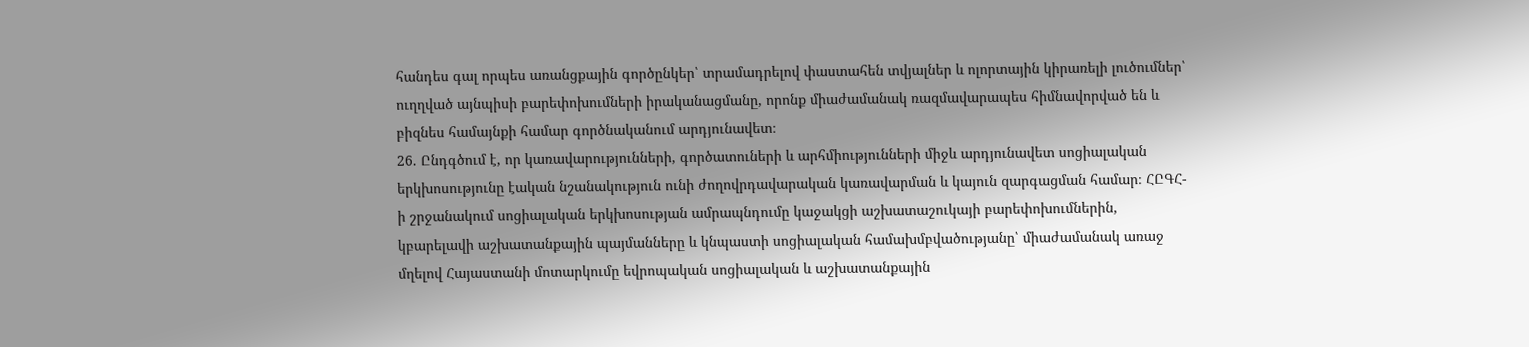հանդես գալ որպես առանցքային գործընկեր՝ տրամադրելով փաստահեն տվյալներ և ոլորտային կիրառելի լուծումներ՝ ուղղված այնպիսի բարեփոխումների իրականացմանը, որոնք միաժամանակ ռազմավարապես հիմնավորված են և բիզնես համայնքի համար գործնականում արդյունավետ։
26. Ընդգծում է, որ կառավարությունների, գործատուների և արհմիությունների միջև արդյունավետ սոցիալական երկխոսությունը էական նշանակություն ունի ժողովրդավարական կառավարման և կայուն զարգացման համար։ ՀԸԳՀ-ի շրջանակում սոցիալական երկխոսության ամրապնդումը կաջակցի աշխատաշուկայի բարեփոխումներին, կբարելավի աշխատանքային պայմանները և կնպաստի սոցիալական համախմբվածությանը՝ միաժամանակ առաջ մղելով Հայաստանի մոտարկումը եվրոպական սոցիալական և աշխատանքային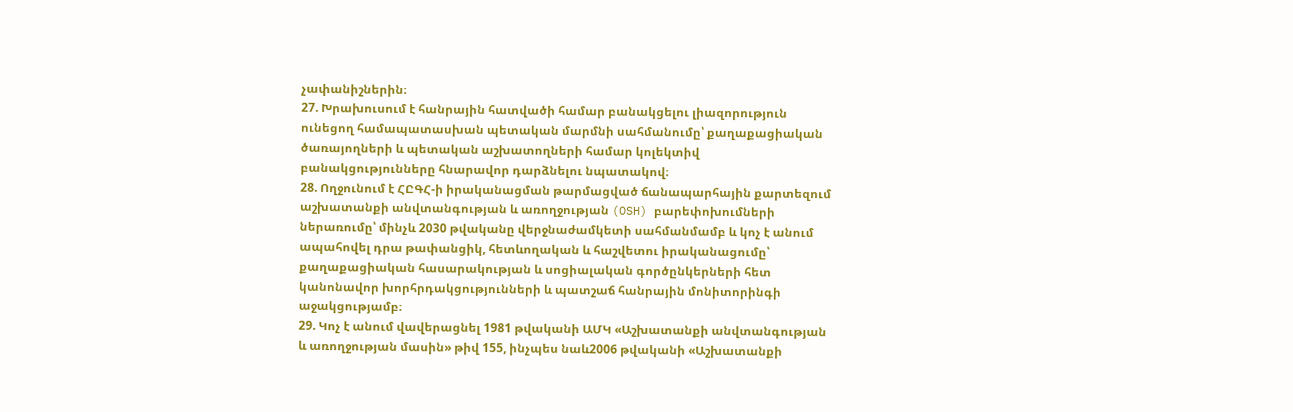չափանիշներին։
27. Խրախուսում է հանրային հատվածի համար բանակցելու լիազորություն ունեցող համապատասխան պետական մարմնի սահմանումը՝ քաղաքացիական ծառայողների և պետական աշխատողների համար կոլեկտիվ բանակցությունները հնարավոր դարձնելու նպատակով։
28. Ողջունում է ՀԸԳՀ-ի իրականացման թարմացված ճանապարհային քարտեզում աշխատանքի անվտանգության և առողջության (OSH) բարեփոխումների ներառումը՝ մինչև 2030 թվականը վերջնաժամկետի սահմանմամբ և կոչ է անում ապահովել դրա թափանցիկ, հետևողական և հաշվետու իրականացումը՝ քաղաքացիական հասարակության և սոցիալական գործընկերների հետ կանոնավոր խորհրդակցությունների և պատշաճ հանրային մոնիտորինգի աջակցությամբ։
29. Կոչ է անում վավերացնել 1981 թվականի ԱՄԿ «Աշխատանքի անվտանգության և առողջության մասին» թիվ 155, ինչպես նաև2006 թվականի «Աշխատանքի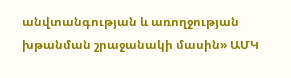անվտանգության և առողջության խթանման շրաջանակի մասին» ԱՄԿ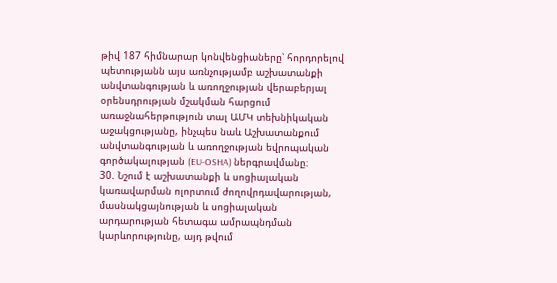թիվ 187 հիմնարար կոնվենցիաները՝ հորդորելով պետությանն այս առնչությամբ աշխատանքի անվտանգության և առողջության վերաբերյալ օրենսդրության մշակման հարցում առաջնահերթություն տալ ԱՄԿ տեխնիկական աջակցությանը, ինչպես նաև Աշխատանքում անվտանգության և առողջության եվրոպական գործակալության (EU-OSHA) ներգրավմանը։
30. Նշում է աշխատանքի և սոցիալական կառավարման ոլորտում ժողովրդավարության, մասնակցայնության և սոցիալական արդարության հետագա ամրապնդման կարևորությունը, այդ թվում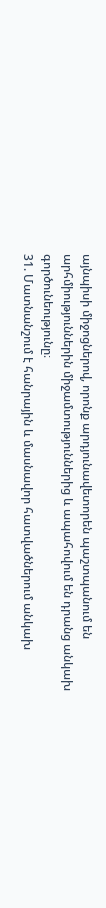այնպիսի միջոցներով, որոնք արդյունավետորեն պաշտպանում են արհմիություններին միջամտություններից և ապահովում են դրանց անկախ գործունեությունը։
31. Մատնանշում է հանրային և մասնավոր հատվածներում անկախ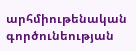արհմիութենական գործունեության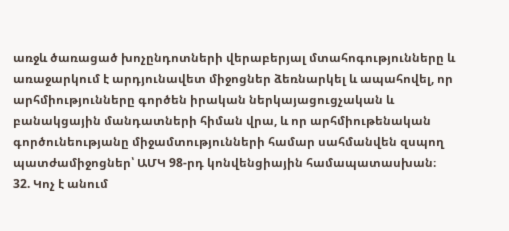առջև ծառացած խոչընդոտների վերաբերյալ մտահոգությունները և առաջարկում է արդյունավետ միջոցներ ձեռնարկել և ապահովել, որ արհմիությունները գործեն իրական ներկայացուցչական և բանակցային մանդատների հիման վրա, և որ արհմիութենական գործունեությանը միջամտությունների համար սահմանվեն զսպող պատժամիջոցներ՝ ԱՄԿ 98-րդ կոնվենցիային համապատասխան։
32. Կոչ է անում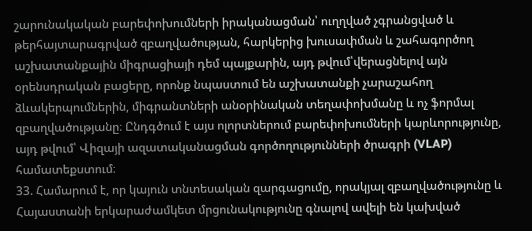շարունակական բարեփոխումների իրականացման՝ ուղղված չգրանցված և թերհայտարագրված զբաղվածության, հարկերից խուսափման և շահագործող աշխատանքային միգրացիայի դեմ պայքարին, այդ թվում՝վերացնելով այն օրենսդրական բացերը, որոնք նպաստում են աշխատանքի չարաշահող ձևակերպումներին, միգրանտների անօրինական տեղափոխմանը և ոչ ֆորմալ զբաղվածությանը։ Ընդգծում է այս ոլորտներում բարեփոխումների կարևորությունը, այդ թվում՝ Վիզայի ազատականացման գործողությունների ծրագրի (VLAP) համատեքստում։
33. Համարում է, որ կայուն տնտեսական զարգացումը, որակյալ զբաղվածությունը և Հայաստանի երկարաժամկետ մրցունակությունը գնալով ավելի են կախված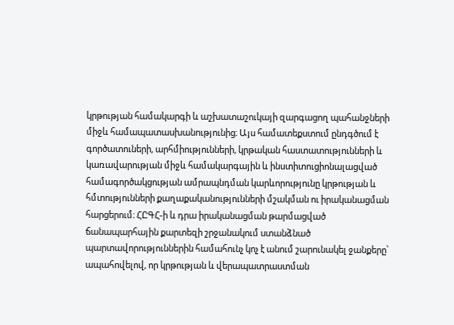կրթության համակարգի և աշխատաշուկայի զարգացող պահանջների միջև համապատասխանությունից։ Այս համատեքստում ընդգծում է գործատուների, արհմիությունների, կրթական հաստատությունների և կառավարության միջև համակարգային և ինստիտուցիոնալացված համագործակցության ամրապնդման կարևորությունը կրթության և հմտությունների քաղաքականությունների մշակման ու իրականացման հարցերում։ ՀԸԳՀ-ի և դրա իրականացման թարմացված ճանապարհային քարտեզի շրջանակում ստանձնած պարտավորություններին համահունչ կոչ է անում շարունակել ջանքերը՝ ապահովելով, որ կրթության և վերապատրաստման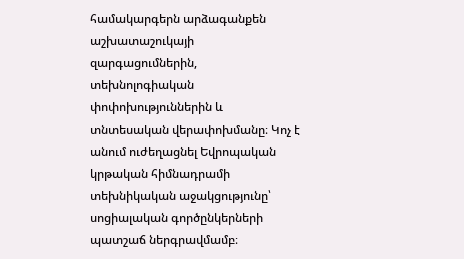համակարգերն արձագանքեն աշխատաշուկայի զարգացումներին, տեխնոլոգիական փոփոխություններին և տնտեսական վերափոխմանը։ Կոչ է անում ուժեղացնել Եվրոպական կրթական հիմնադրամի տեխնիկական աջակցությունը՝ սոցիալական գործընկերների պատշաճ ներգրավմամբ։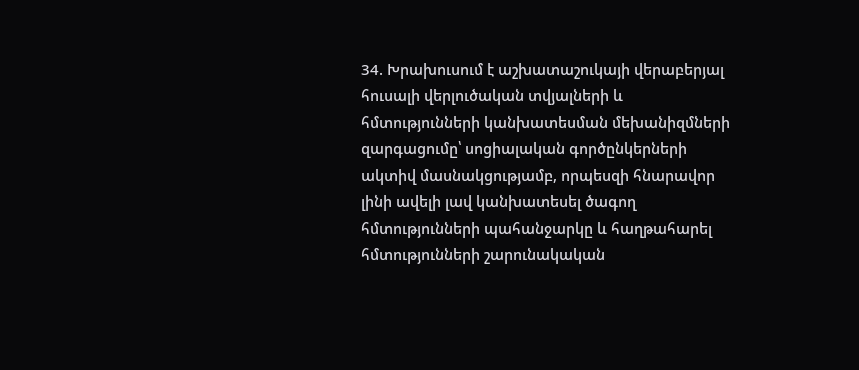34. Խրախուսում է աշխատաշուկայի վերաբերյալ հուսալի վերլուծական տվյալների և հմտությունների կանխատեսման մեխանիզմների զարգացումը՝ սոցիալական գործընկերների ակտիվ մասնակցությամբ, որպեսզի հնարավոր լինի ավելի լավ կանխատեսել ծագող հմտությունների պահանջարկը և հաղթահարել հմտությունների շարունակական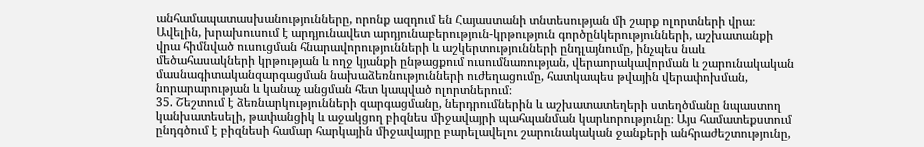անհամապատասխանությունները, որոնք ազդում են Հայաստանի տնտեսության մի շարք ոլորտների վրա։ Ավելին, խրախուսում է արդյունավետ արդյունաբերություն-կրթություն գործընկերությունների, աշխատանքի վրա հիմնված ուսուցման հնարավորությունների և աշկերտությունների ընդլայնումը, ինչպես նաև մեծահասակների կրթության և ողջ կյանքի ընթացքում ուսումնառության, վերաորակավորման և շարունակական մասնագիտականզարգացման նախաձեռնությունների ուժեղացումը, հատկապես թվային վերափոխման, նորարարության և կանաչ անցման հետ կապված ոլորտներում։
35. Շեշտում է ձեռնարկությունների զարգացմանը, ներդրումներին և աշխատատեղերի ստեղծմանը նպաստող կանխատեսելի, թափանցիկ և աջակցող բիզնես միջավայրի պահպանման կարևորությունը։ Այս համատեքստում ընդգծում է բիզնեսի համար հարկային միջավայրը բարելավելու շարունակական ջանքերի անհրաժեշտությունը,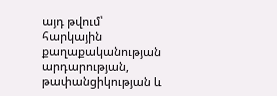այդ թվում՝ հարկային քաղաքականության արդարության, թափանցիկության և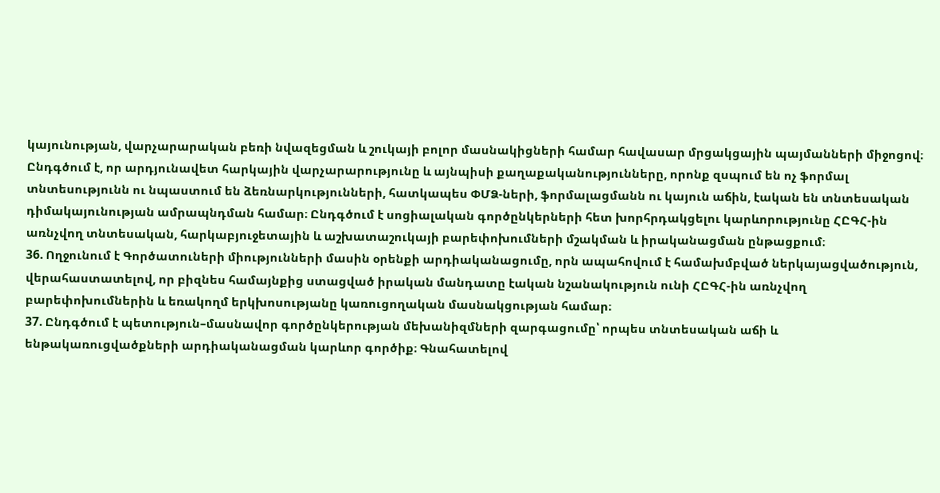կայունության, վարչարարական բեռի նվազեցման և շուկայի բոլոր մասնակիցների համար հավասար մրցակցային պայմանների միջոցով։ Ընդգծում է, որ արդյունավետ հարկային վարչարարությունը և այնպիսի քաղաքականությունները, որոնք զսպում են ոչ ֆորմալ տնտեսությունն ու նպաստում են ձեռնարկությունների, հատկապես ՓՄՁ-ների, ֆորմալացմանն ու կայուն աճին, էական են տնտեսական դիմակայունության ամրապնդման համար։ Ընդգծում է սոցիալական գործընկերների հետ խորհրդակցելու կարևորությունը ՀԸԳՀ-ին առնչվող տնտեսական, հարկաբյուջետային և աշխատաշուկայի բարեփոխումների մշակման և իրականացման ընթացքում։
36. Ողջունում է Գործատուների միությունների մասին օրենքի արդիականացումը, որն ապահովում է համախմբված ներկայացվածություն, վերահաստատելով, որ բիզնես համայնքից ստացված իրական մանդատը էական նշանակություն ունի ՀԸԳՀ-ին առնչվող բարեփոխումներին և եռակողմ երկխոսությանը կառուցողական մասնակցության համար։
37. Ընդգծում է պետություն–մասնավոր գործընկերության մեխանիզմների զարգացումը՝ որպես տնտեսական աճի և ենթակառուցվածքների արդիականացման կարևոր գործիք։ Գնահատելով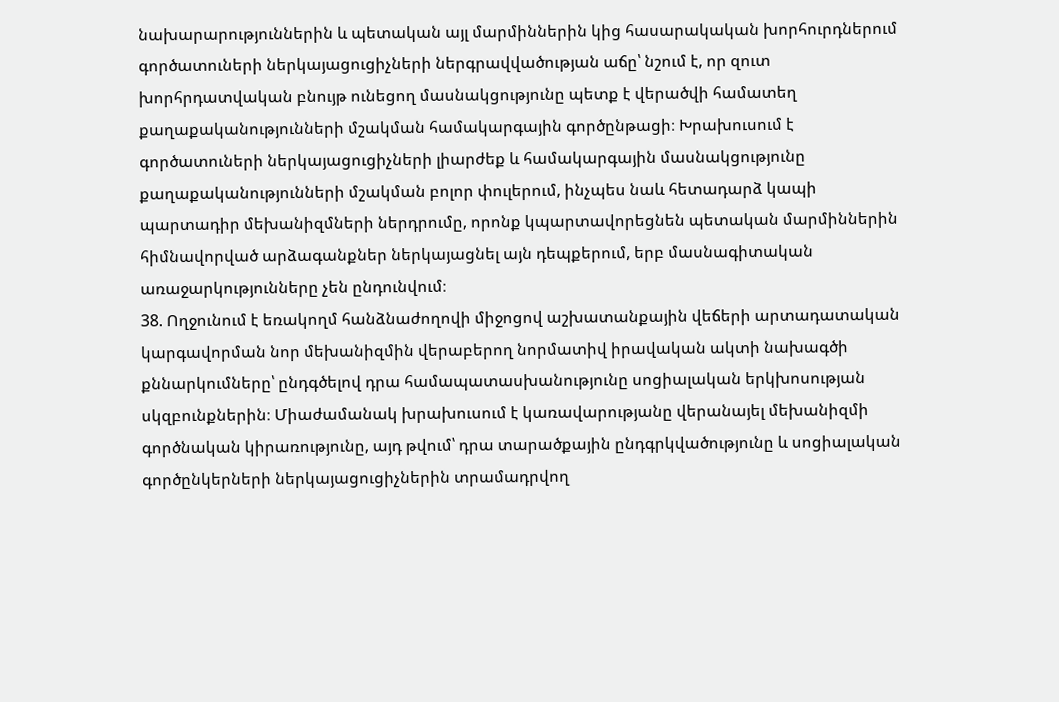նախարարություններին և պետական այլ մարմիններին կից հասարակական խորհուրդներում գործատուների ներկայացուցիչների ներգրավվածության աճը՝ նշում է, որ զուտ խորհրդատվական բնույթ ունեցող մասնակցությունը պետք է վերածվի համատեղ քաղաքականությունների մշակման համակարգային գործընթացի։ Խրախուսում է գործատուների ներկայացուցիչների լիարժեք և համակարգային մասնակցությունը քաղաքականությունների մշակման բոլոր փուլերում, ինչպես նաև հետադարձ կապի պարտադիր մեխանիզմների ներդրումը, որոնք կպարտավորեցնեն պետական մարմիններին հիմնավորված արձագանքներ ներկայացնել այն դեպքերում, երբ մասնագիտական առաջարկությունները չեն ընդունվում։
38. Ողջունում է եռակողմ հանձնաժողովի միջոցով աշխատանքային վեճերի արտադատական կարգավորման նոր մեխանիզմին վերաբերող նորմատիվ իրավական ակտի նախագծի քննարկումները՝ ընդգծելով դրա համապատասխանությունը սոցիալական երկխոսության սկզբունքներին։ Միաժամանակ խրախուսում է կառավարությանը վերանայել մեխանիզմի գործնական կիրառությունը, այդ թվում՝ դրա տարածքային ընդգրկվածությունը և սոցիալական գործընկերների ներկայացուցիչներին տրամադրվող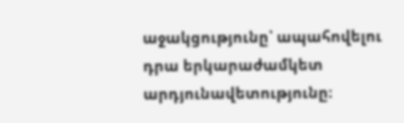աջակցությունը՝ ապահովելու դրա երկարաժամկետ արդյունավետությունը։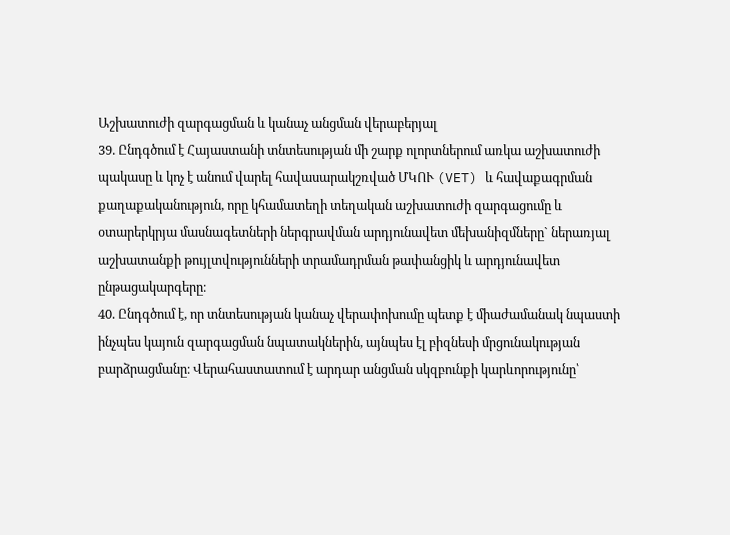Աշխատուժի զարգացման և կանաչ անցման վերաբերյալ
39. Ընդգծում է Հայաստանի տնտեսության մի շարք ոլորտներում առկա աշխատուժի պակասը և կոչ է անում վարել հավասարակշռված ՄԿՈՒ (VET) և հավաքագրման քաղաքականություն, որը կհամատեղի տեղական աշխատուժի զարգացումը և օտարերկրյա մասնագետների ներգրավման արդյունավետ մեխանիզմները` ներառյալ աշխատանքի թույլտվությունների տրամադրման թափանցիկ և արդյունավետ ընթացակարգերը։
40. Ընդգծում է, որ տնտեսության կանաչ վերափոխումը պետք է միաժամանակ նպաստի ինչպես կայուն զարգացման նպատակներին, այնպես էլ բիզնեսի մրցունակության բարձրացմանը։ Վերահաստատում է արդար անցման սկզբունքի կարևորությունը՝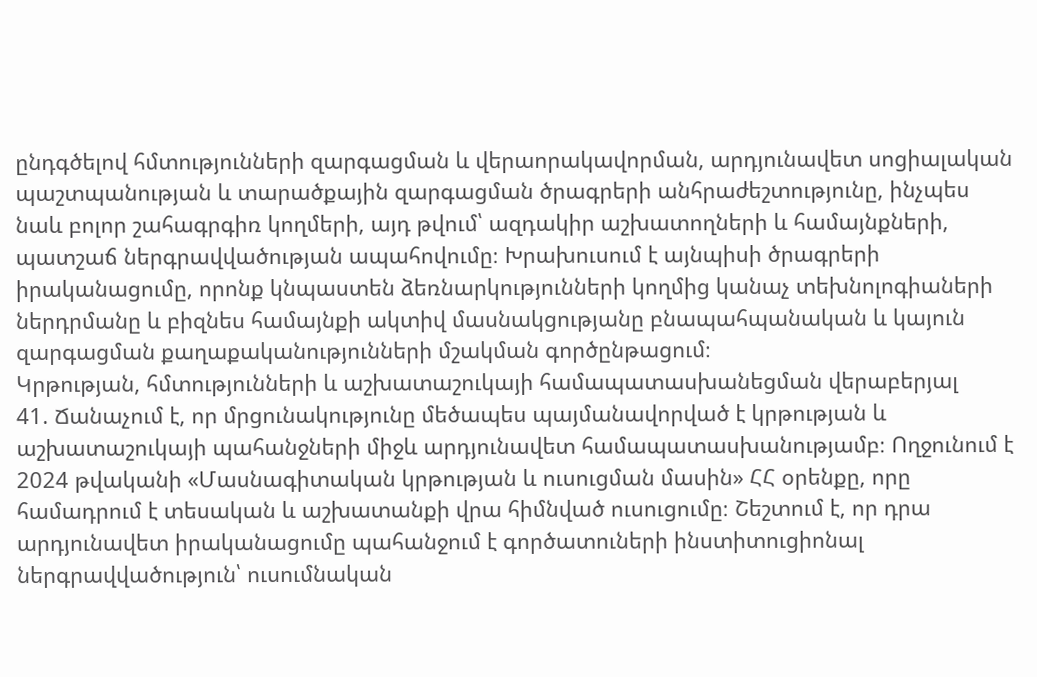ընդգծելով հմտությունների զարգացման և վերաորակավորման, արդյունավետ սոցիալական պաշտպանության և տարածքային զարգացման ծրագրերի անհրաժեշտությունը, ինչպես նաև բոլոր շահագրգիռ կողմերի, այդ թվում՝ ազդակիր աշխատողների և համայնքների, պատշաճ ներգրավվածության ապահովումը։ Խրախուսում է այնպիսի ծրագրերի իրականացումը, որոնք կնպաստեն ձեռնարկությունների կողմից կանաչ տեխնոլոգիաների ներդրմանը և բիզնես համայնքի ակտիվ մասնակցությանը բնապահպանական և կայուն զարգացման քաղաքականությունների մշակման գործընթացում։
Կրթության, հմտությունների և աշխատաշուկայի համապատասխանեցման վերաբերյալ
41. Ճանաչում է, որ մրցունակությունը մեծապես պայմանավորված է կրթության և աշխատաշուկայի պահանջների միջև արդյունավետ համապատասխանությամբ։ Ողջունում է 2024 թվականի «Մասնագիտական կրթության և ուսուցման մասին» ՀՀ օրենքը, որը համադրում է տեսական և աշխատանքի վրա հիմնված ուսուցումը։ Շեշտում է, որ դրա արդյունավետ իրականացումը պահանջում է գործատուների ինստիտուցիոնալ ներգրավվածություն՝ ուսումնական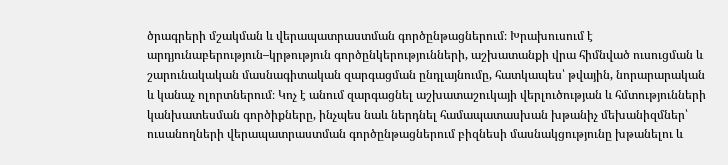ծրագրերի մշակման և վերապատրաստման գործընթացներում։ Խրախուսում է արդյունաբերություն–կրթություն գործընկերությունների, աշխատանքի վրա հիմնված ուսուցման և շարունակական մասնագիտական զարգացման ընդլայնումը, հատկապես՝ թվային, նորարարական և կանաչ ոլորտներում։ Կոչ է անում զարգացնել աշխատաշուկայի վերլուծության և հմտությունների կանխատեսման գործիքները, ինչպես նաև ներդնել համապատասխան խթանիչ մեխանիզմներ՝ ուսանողների վերապատրաստման գործընթացներում բիզնեսի մասնակցությունը խթանելու և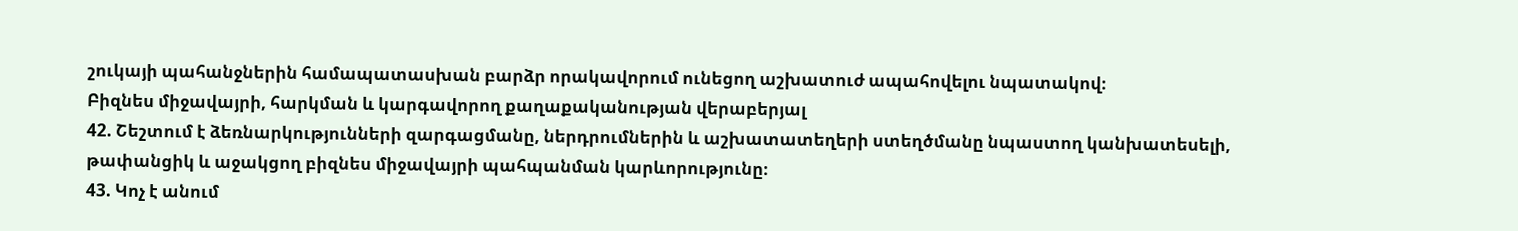շուկայի պահանջներին համապատասխան բարձր որակավորում ունեցող աշխատուժ ապահովելու նպատակով։
Բիզնես միջավայրի, հարկման և կարգավորող քաղաքականության վերաբերյալ
42. Շեշտում է ձեռնարկությունների զարգացմանը, ներդրումներին և աշխատատեղերի ստեղծմանը նպաստող կանխատեսելի, թափանցիկ և աջակցող բիզնես միջավայրի պահպանման կարևորությունը։
43. Կոչ է անում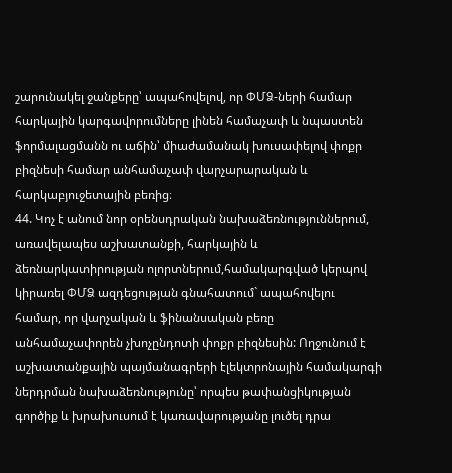շարունակել ջանքերը՝ ապահովելով, որ ՓՄՁ-ների համար հարկային կարգավորումները լինեն համաչափ և նպաստեն ֆորմալացմանն ու աճին՝ միաժամանակ խուսափելով փոքր բիզնեսի համար անհամաչափ վարչարարական և հարկաբյուջետային բեռից։
44. Կոչ է անում նոր օրենսդրական նախաձեռնություններում, առավելապես աշխատանքի, հարկային և ձեռնարկատիրության ոլորտներում,համակարգված կերպով կիրառել ՓՄՁ ազդեցության գնահատում` ապահովելու համար, որ վարչական և ֆինանսական բեռը անհամաչափորեն չխոչընդոտի փոքր բիզնեսին: Ողջունում է աշխատանքային պայմանագրերի էլեկտրոնային համակարգի ներդրման նախաձեռնությունը՝ որպես թափանցիկության գործիք և խրախուսում է կառավարությանը լուծել դրա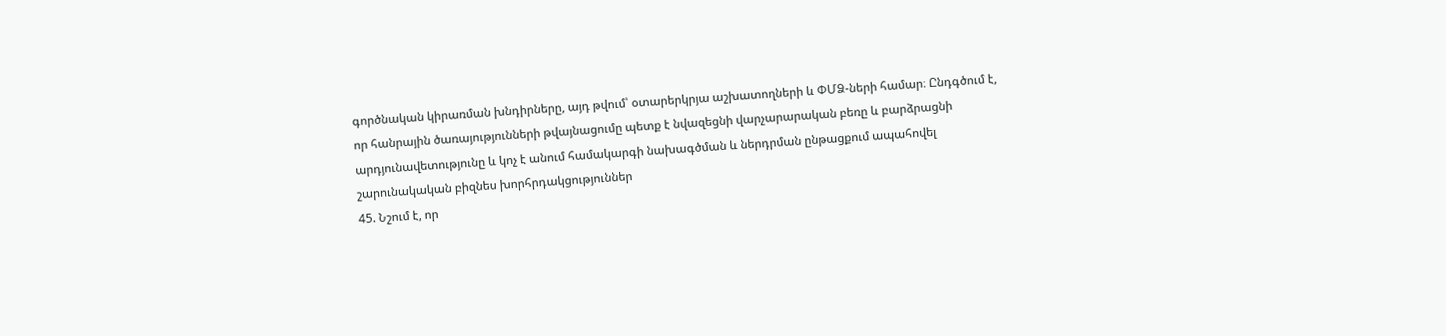գործնական կիրառման խնդիրները, այդ թվում՝ օտարերկրյա աշխատողների և ՓՄՁ-ների համար։ Ընդգծում է, որ հանրային ծառայությունների թվայնացումը պետք է նվազեցնի վարչարարական բեռը և բարձրացնի արդյունավետությունը և կոչ է անում համակարգի նախագծման և ներդրման ընթացքում ապահովել շարունակական բիզնես խորհրդակցություններ
45. Նշում է, որ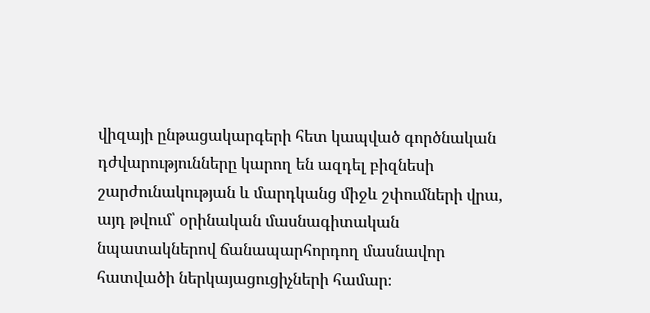վիզայի ընթացակարգերի հետ կապված գործնական դժվարությունները կարող են ազդել բիզնեսի շարժունակության և մարդկանց միջև շփումների վրա, այդ թվում՝ օրինական մասնագիտական նպատակներով ճանապարհորդող մասնավոր հատվածի ներկայացուցիչների համար։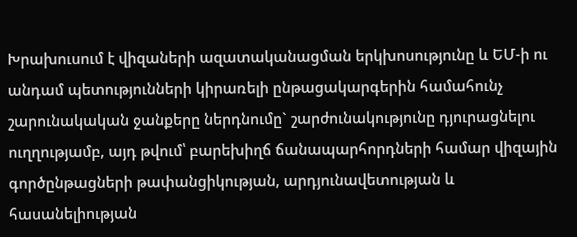Խրախուսում է վիզաների ազատականացման երկխոսությունը և ԵՄ-ի ու անդամ պետությունների կիրառելի ընթացակարգերին համահունչ շարունակական ջանքերը ներդնումը` շարժունակությունը դյուրացնելու ուղղությամբ, այդ թվում՝ բարեխիղճ ճանապարհորդների համար վիզային գործընթացների թափանցիկության, արդյունավետության և հասանելիության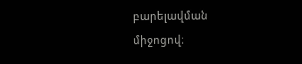բարելավման միջոցով։